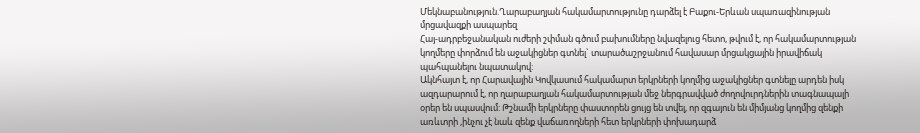Մեկնաբանություն.Ղարաբաղյան հակամարտությունը դարձել է Բաքու-Երևան սպառազինության մրցավազքի ասպարեզ
Հայ-ադրբեջանական ուժերի շփման գծում բախումները նվազելուց հետո, թվում է, որ հակամարտության կողմերը փորձում են աջակիցներ գտնել` տարածաշրջանում հավասար մրցակցային իրավիճակ պահպանելու նպատակով:
Ակնհայտ է, որ Հարավային Կովկասում հակամարտ երկրների կողմից աջակիցներ գտնելը արդեն իսկ ազդարարում է, որ ղարաբաղյան հակամարտության մեջ ներգրավված ժողովուրդներին տագնապալի օրեր են սպասվում: Թշնամի երկրները փաստորեն ցույց են տվել, որ զգայուն են միմյանց կողմից զենքի առևտրի ,ինչու չէ նաև զենք վաճառողների հետ երկրների փոխադարձ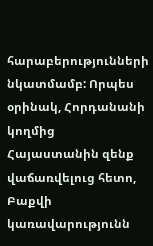հարաբերությունների նկատմամբ: Որպես օրինակ, Հորդանանի կողմից Հայաստանին զենք վաճառվելուց հետո, Բաքվի կառավարությունն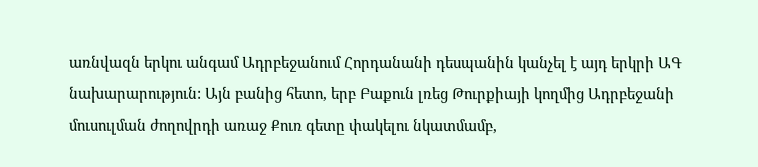առնվազն երկու անգամ Ադրբեջանում Հորդանանի դեսպանին կանչել է այդ երկրի ԱԳ նախարարություն: Այն բանից հետո, երբ Բաքուն լռեց Թուրքիայի կողմից Ադրբեջանի մուսուլման ժողովրդի առաջ Քուռ գետը փակելու նկատմամբ,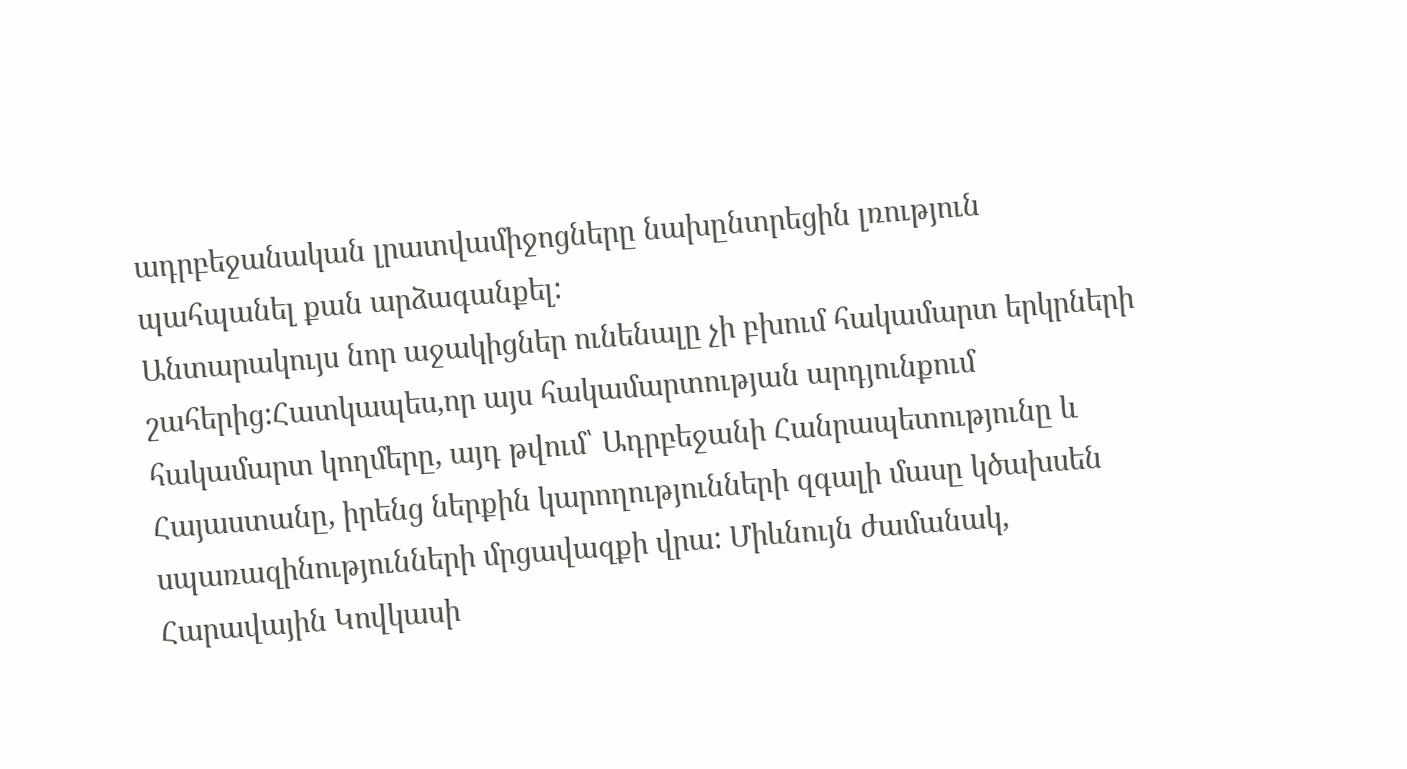ադրբեջանական լրատվամիջոցները նախընտրեցին լռություն պահպանել քան արձագանքել:
Անտարակույս նոր աջակիցներ ունենալը չի բխում հակամարտ երկրների շահերից:Հատկապես,որ այս հակամարտության արդյունքում հակամարտ կողմերը, այդ թվում՝ Ադրբեջանի Հանրապետությունը և Հայաստանը, իրենց ներքին կարողությունների զգալի մասը կծախսեն սպառազինությունների մրցավազքի վրա: Միևնույն ժամանակ, Հարավային Կովկասի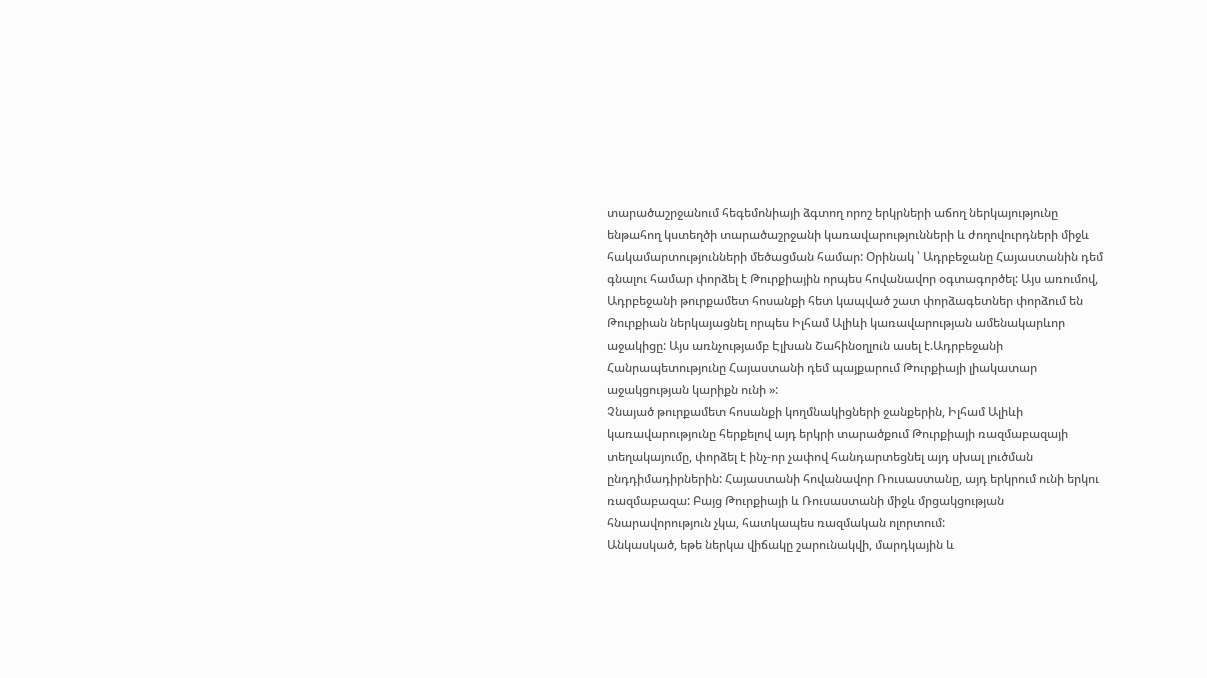տարածաշրջանում հեգեմոնիայի ձգտող որոշ երկրների աճող ներկայությունը ենթահող կստեղծի տարածաշրջանի կառավարությունների և ժողովուրդների միջև հակամարտությունների մեծացման համար: Օրինակ ՝ Ադրբեջանը Հայաստանին դեմ գնալու համար փորձել է Թուրքիային որպես հովանավոր օգտագործել: Այս առումով, Ադրբեջանի թուրքամետ հոսանքի հետ կապված շատ փորձագետներ փորձում են Թուրքիան ներկայացնել որպես Իլհամ Ալիևի կառավարության ամենակարևոր աջակիցը: Այս առնչությամբ Էլխան Շահինօղլուն ասել է.Ադրբեջանի Հանրապետությունը Հայաստանի դեմ պայքարում Թուրքիայի լիակատար աջակցության կարիքն ունի »:
Չնայած թուրքամետ հոսանքի կողմնակիցների ջանքերին, Իլհամ Ալիևի կառավարությունը հերքելով այդ երկրի տարածքում Թուրքիայի ռազմաբազայի տեղակայումը, փորձել է ինչ-որ չափով հանդարտեցնել այդ սխալ լուծման ընդդիմադիրներին: Հայաստանի հովանավոր Ռուսաստանը, այդ երկրում ունի երկու ռազմաբազա: Բայց Թուրքիայի և Ռուսաստանի միջև մրցակցության հնարավորություն չկա, հատկապես ռազմական ոլորտում:
Անկասկած, եթե ներկա վիճակը շարունակվի, մարդկային և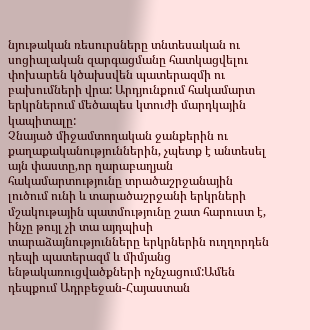նյութական ռեսուրսները տնտեսական ու սոցիալական զարգացմանը հատկացվելու փոխարեն կծախսվեն պատերազմի ու բախումների վրա: Արդյունքում հակամարտ երկրներում մեծապես կտուժի մարդկային կապիտալը:
Չնայած միջամտողական ջանքերին ու քաղաքականություններին, չպետք է անտեսել այն փաստը,որ ղարաբաղյան հակամարտությունը տրածաշրջանային լուծում ունի և տարածաշրջանի երկրների մշակութային պատմությունը շատ հարուստ է, ինչը թույլ չի տա այդպիսի տարաձայնությունները երկրներին ուղղորդեն դեպի պատերազմ և միմյանց ենթակառուցվածքների ոչնչացում:Ամեն դեպքում Ադրբեջան-Հայաստան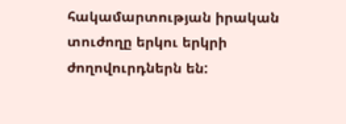հակամարտության իրական տուժողը երկու երկրի ժողովուրդներն են: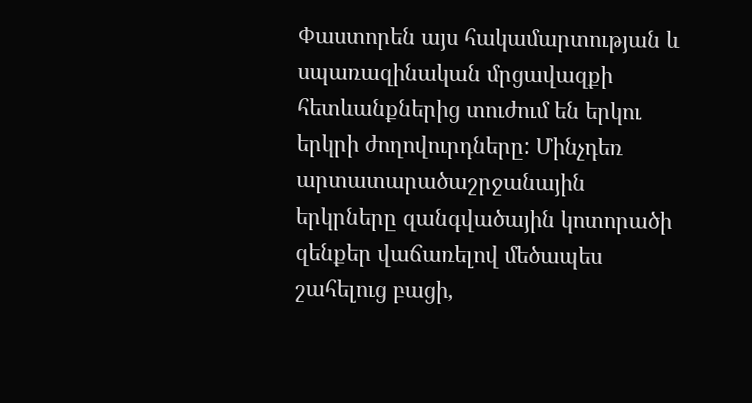Փաստորեն այս հակամարտության և սպառազինական մրցավազքի հետևանքներից տուժում են երկու երկրի ժողովուրդները: Մինչդեռ արտատարածաշրջանային երկրները զանգվածային կոտորածի զենքեր վաճառելով մեծապես շահելուց բացի,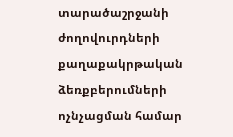տարածաշրջանի ժողովուրդների քաղաքակրթական ձեռքբերումների ոչնչացման համար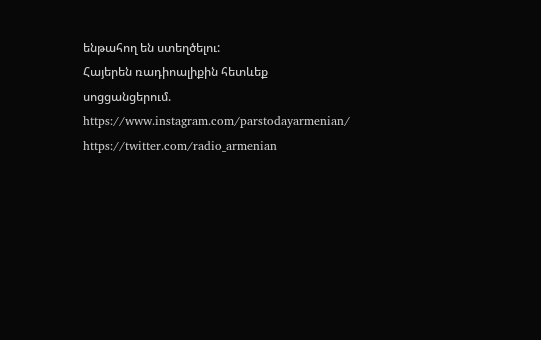ենթահող են ստեղծելու:
Հայերեն ռադիոալիքին հետևեք սոցցանցերում.
https://www.instagram.com/parstodayarmenian/
https://twitter.com/radio_armenian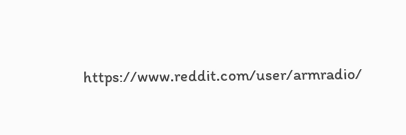https://www.reddit.com/user/armradio/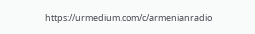https://urmedium.com/c/armenianradio